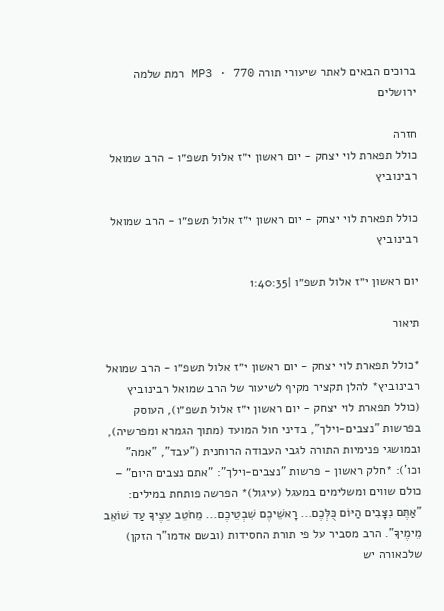ברוכים הבאים לאתר שיעורי תורה MP3 · 770 רמת שלמה ירושלים

חזרה
כולל תפארת לוי יצחק - יום ראשון י״ז אלול תשפ״ו - הרב שמואל רבינוביץ

כולל תפארת לוי יצחק - יום ראשון י״ז אלול תשפ״ו - הרב שמואל רבינוביץ

יום ראשון י״ז אלול תשפ״ו |1:40:35

תיאור

*כולל תפארת לוי יצחק - יום ראשון י״ז אלול תשפ״ו - הרב שמואל רבינוביץ* להלן תקציר מקיף לשיעור של הרב שמואל רבינוביץ (כולל תפארת לוי יצחק - יום ראשון י״ז אלול תשפ״ו), העוסק בפרשות "נצבים-וילך", בדיני חול המועד (מתוך הגמרא ומפרשיה), ובמושגי פנימיות התורה לגבי העבודה הרוחנית ("עבד", "אמה" וכו'): *חלק ראשון - פרשות "נצבים-וילך": "אתם נצבים היום" – כולם שווים ומשלימים במעגל (עיגול)* הפרשה פותחת במילים: "אַתֶּם נִצָּבִים הַיּוֹם כֻּלְּכֶם... רָאשֵׁיכֶם שִׁבְטֵיכֶם... מֵחֹטֵב עֵצֶיךָ עַד שׁוֹאֵב מֵימֶיךָ". הרב מסביר על פי תורת החסידות (ובשם אדמו"ר הזקן) שלכאורה יש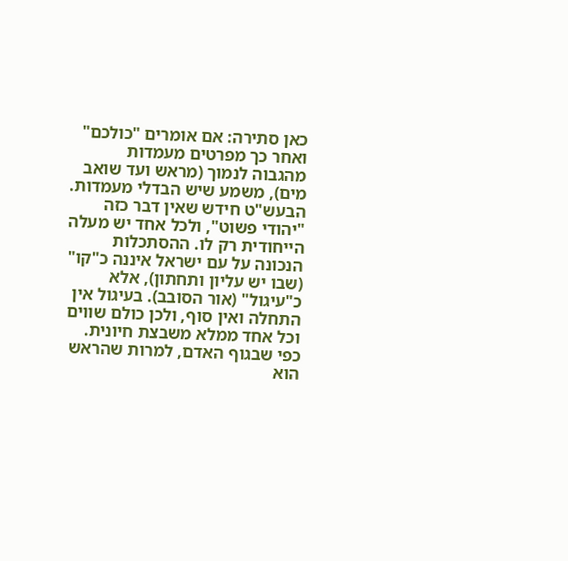כאן סתירה: אם אומרים "כולכם" ואחר כך מפרטים מעמדות מהגבוה לנמוך (מראש ועד שואב מים), משמע שיש הבדלי מעמדות. הבעש"ט חידש שאין דבר כזה "יהודי פשוט", ולכל אחד יש מעלה הייחודית רק לו. ההסתכלות הנכונה על עם ישראל איננה כ"קו" (שבו יש עליון ותחתון), אלא כ"עיגול" (אור הסובב). בעיגול אין התחלה ואין סוף, ולכן כולם שווים וכל אחד ממלא משבצת חיונית. כפי שבגוף האדם, למרות שהראש הוא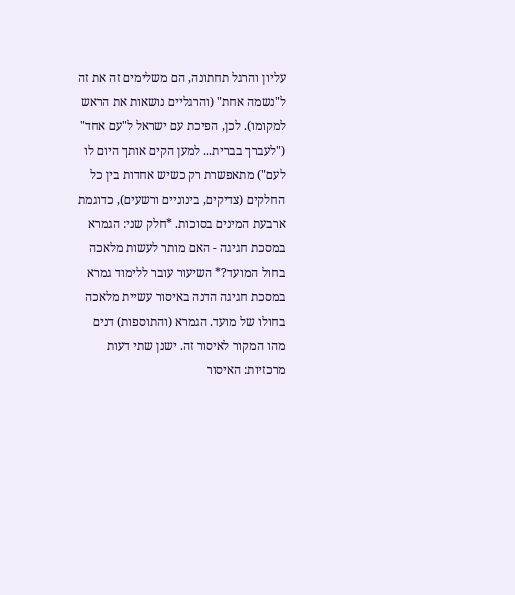עליון והרגל תחתונה, הם משלימים זה את זה ל"נשמה אחת" (והרגליים נושאות את הראש למקומו). לכן, הפיכת עם ישראל ל"עם אחד" ("לעברך בברית... למען הקים אותך היום לו לעם") מתאפשרת רק כשיש אחדות בין כל החלקים (צדיקים, בינוניים ורשעים), כדוגמת ארבעת המינים בסוכות. *חלק שני: הגמרא במסכת חגיגה - האם מותר לעשות מלאכה בחול המועד?* השיעור עובר ללימוד גמרא במסכת חגיגה הדנה באיסור עשיית מלאכה בחולו של מועד. הגמרא (והתוספות) דנים מהו המקור לאיסור זה. ישנן שתי דעות מרכזיות: האיסור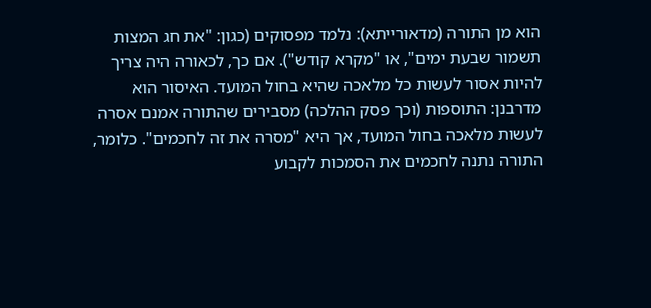הוא מן התורה (מדאורייתא): נלמד מפסוקים (כגון: "את חג המצות תשמור שבעת ימים", או "מקרא קודש"). אם כך, לכאורה היה צריך להיות אסור לעשות כל מלאכה שהיא בחול המועד. האיסור הוא מדרבנן: התוספות (וכך פסק ההלכה) מסבירים שהתורה אמנם אסרה לעשות מלאכה בחול המועד, אך היא "מסרה את זה לחכמים". כלומר, התורה נתנה לחכמים את הסמכות לקבוע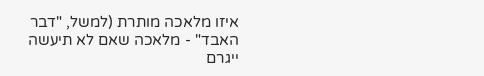איזו מלאכה מותרת (למשל, "דבר האבד" - מלאכה שאם לא תיעשה ייגרם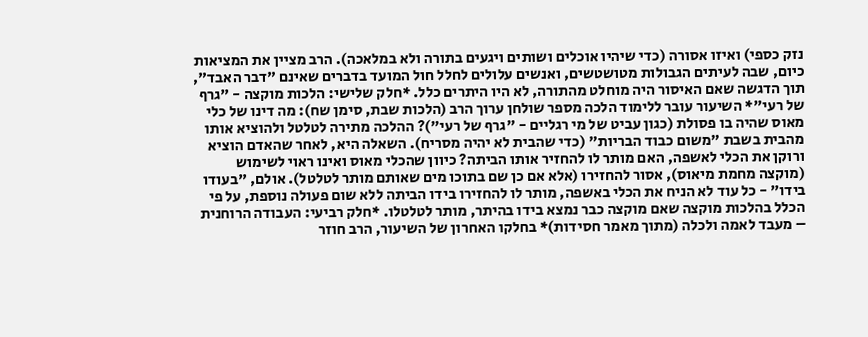נזק כספי) ואיזו אסורה (כדי שיהיו אוכלים ושותים ויגעים בתורה ולא במלאכה). הרב מציין את המציאות כיום, שבה לעיתים הגבולות מטושטשים, ואנשים עלולים לחלל חול המועד בדברים שאינם "דבר האבד", תוך הדגשה שאם האיסור היה מוחלט מהתורה, לא היו היתרים כלל. *חלק שלישי: הלכות מוקצה - "גרף של רעי"* השיעור עובר ללימוד הלכה מספר שולחן ערוך הרב (הלכות שבת, סימן שח): מה דינו של כלי מאוס שהיה בו פסולת (כגון עביט של מי רגליים - "גרף של רעי")? ההלכה מתירה לטלטל ולהוציא אותו מהבית בשבת "משום כבוד הבריות" (כדי שהבית לא יהיה מסריח). השאלה היא, לאחר שהאדם הוציא ורוקן את הכלי לאשפה, האם מותר לו להחזיר אותו הביתה? כיוון שהכלי מאוס ואינו ראוי לשימוש (מוקצה מחמת מיאוס), אסור להחזירו (אלא אם כן שם בתוכו מים שאותם מותר לטלטל). אולם, "בעודו בידו" - כל עוד לא הניח את הכלי באשפה, מותר לו להחזירו בידו הביתה ללא שום פעולה נוספת, על פי הכלל בהלכות מוקצה שאם מוקצה כבר נמצא בידו בהיתר, מותר לטלטלו. *חלק רביעי: העבודה הרוחנית – מעבד לאמה ולכלה (מתוך מאמר חסידות)* בחלקו האחרון של השיעור, הרב חוזר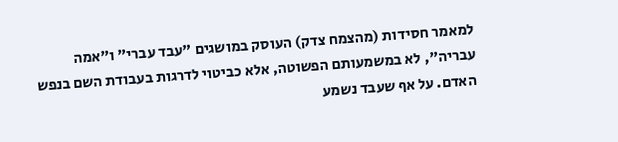למאמר חסידות (מהצמח צדק) העוסק במושגים "עבד עברי" ו"אמה עבריה", לא במשמעותם הפשוטה, אלא כביטוי לדרגות בעבודת השם בנפש האדם. על אף שעבד נשמע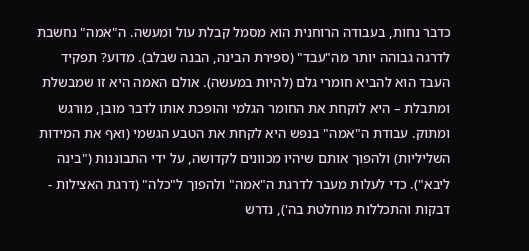כדבר נחות, בעבודה הרוחנית הוא מסמל קבלת עול ומעשה. ה"אמה" נחשבת לדרגה גבוהה יותר מה"עבד" (ספירת הבינה, הבנה שבלב). מדוע? תפקיד העבד הוא להביא חומרי גלם (להיות במעשה). אולם האמה היא זו שמבשלת ומתבלת – היא לוקחת את החומר הגלמי והופכת אותו לדבר מובן, מורגש ומתוק. עבודת ה"אמה" בנפש היא לקחת את הטבע הגשמי (ואף את המידות השליליות) ולהפוך אותם שיהיו מכוונים לקדושה, על ידי התבוננות ("בינה ליבא"). כדי לעלות מעבר לדרגת ה"אמה" ולהפוך ל"כלה" (דרגת האצילות - דבקות והתכללות מוחלטת בה'), נדרש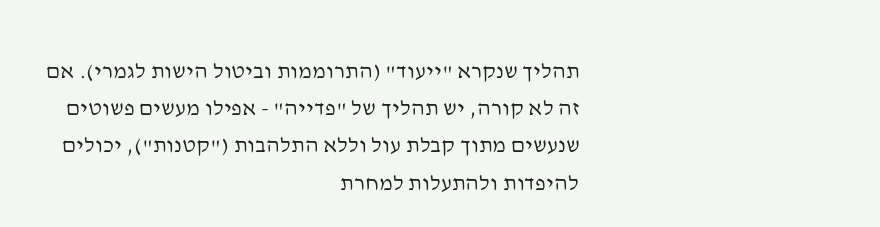תהליך שנקרא "ייעוד" (התרוממות וביטול הישות לגמרי). אם זה לא קורה, יש תהליך של "פדייה" - אפילו מעשים פשוטים שנעשים מתוך קבלת עול וללא התלהבות ("קטנות"), יכולים להיפדות ולהתעלות למחרת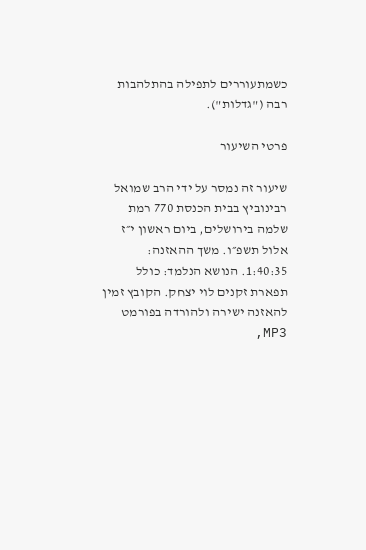כשמתעוררים לתפילה בהתלהבות רבה ("גדלות").

פרטי השיעור

שיעור זה נמסר על ידי הרב שמואל רבינוביץ בבית הכנסת 770 רמת שלמה בירושלים, ביום ראשון י״ז אלול תשפ״ו. משך ההאזנה: 1:40:35. הנושא הנלמד: כולל תפארת זקנים לוי יצחק. הקובץ זמין להאזנה ישירה ולהורדה בפורמט MP3,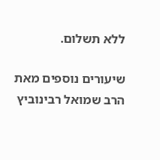ללא תשלום.

שיעורים נוספים מאת הרב שמואל רבינוביץ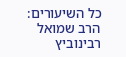כל השיעורים: הרב שמואל רבינוביץ